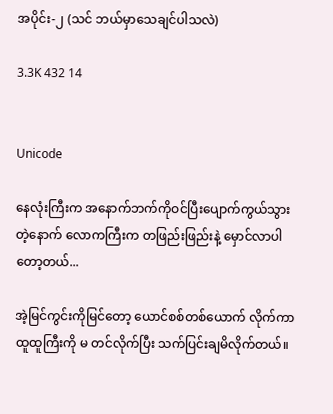အပိုင်း-၂ (သင် ဘယ်မှာသေချင်ပါသလဲ)

3.3K 432 14


Unicode

နေလုံးကြီးက အနောက်ဘက်ကိုဝင်ပြီးပျောက်ကွယ်သွားတဲ့နောက် လောကကြီးက တဖြည်းဖြည်းနဲ့ မှောင်လာပါတော့တယ်...

အဲ့မြင်ကွင်းကိုမြင်တော့ ယောင်စစ်တစ်ယောက် လိုက်ကာထူထူကြီးကို မ တင်လိုက်ပြီး သက်ပြင်းချမိလိုက်တယ်။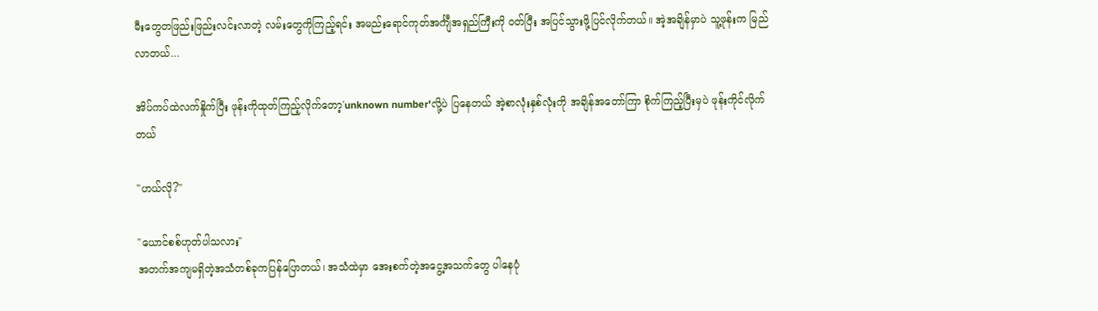မီးတွေတဖြည်းဖြည်းလင်းလာတဲ့ လမ်းတွေကိုကြည့်ရင်း အမည်းရောင်ကုတ်အင်္ကျီအရှည်ကြီးကို ဝတ်ပြီး အပြင်သွားဖို့ပြင်လိုက်တယ်။ အဲ့အချိန်မှာပဲ သူ့ဖုန်းက မြည်လာတယ်...

အိပ်ကပ်ထဲလက်နှိုက်ပြီး ဖုန်းကိုထုတ်ကြည့်လိုက်တော့'unknown number'လို့ပဲ ပြနေတယ် အဲ့စာလုံးနှစ်လုံးကို အချိန်အတော်ကြာ စိုက်ကြည့်ပြီးမှပဲ ဖုန်းကိုင်လိုက်တယ်

"ဟယ်လို?"

"ယောင်စစ်ဟုတ်ပါသလား"
အတက်အကျမရှိတဲ့အသံတစ်ခုကပြန်ပြောတယ်၊ အသံထဲမှာ အေးစက်တဲ့အငွေ့အသက်တွေ ပါနေပုံ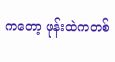ကတော့ ဖုန်းထဲကတစ်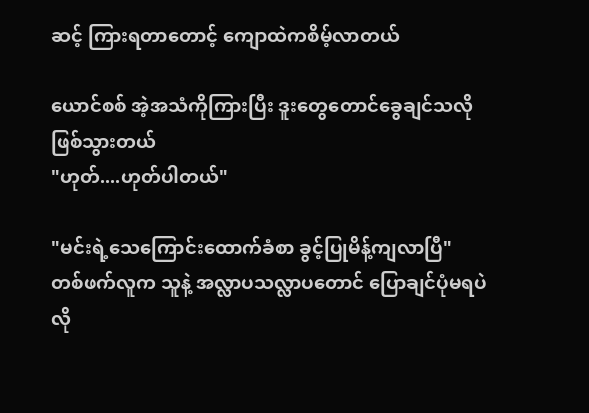ဆင့် ကြားရတာတောင့် ကျောထဲကစိမ့်လာတယ်

ယောင်စစ် အဲ့အသံကိုကြားပြီး ဒူးတွေတောင်ခွေချင်သလိုဖြစ်သွားတယ်
"ဟုတ်....ဟုတ်ပါတယ်"

"မင်းရဲ့သေကြောင်းထောက်ခံစာ ခွင့်ပြုမိန့်ကျလာပြီ"
တစ်ဖက်လူက သူနဲ့ အလ္လာပသလ္လာပတောင် ပြောချင်ပုံမရပဲလို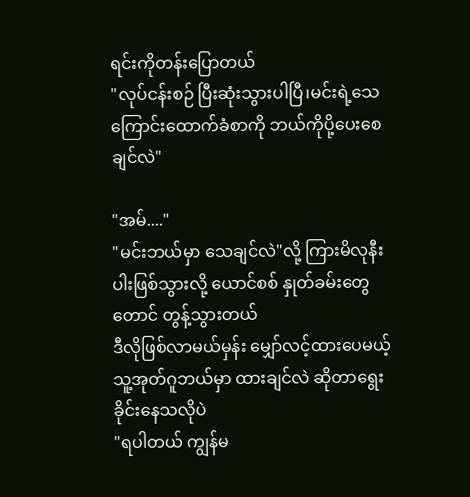ရင်းကိုတန်းပြောတယ်
"လုပ်ငန်းစဉ် ပြီးဆုံးသွားပါပြီ၊မင်းရဲ့သေကြောင်းထောက်ခံစာကို ဘယ်ကိုပို့ပေးစေချင်လဲ"

"အမ်...."
"မင်းဘယ်မှာ သေချင်လဲ"လို့ ကြားမိလုနီးပါးဖြစ်သွားလို့ ယောင်စစ် နှုတ်ခမ်းတွေတောင် တွန့်သွားတယ်
ဒီလိုဖြစ်လာမယ်မှန်း မျှော်လင့်ထားပေမယ့် သူ့အုတ်ဂူဘယ်မှာ ထားချင်လဲ ဆိုတာရွေးခိုင်းနေသလိုပဲ
"ရပါတယ် ကျွန်မ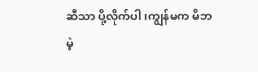ဆီသာ ပို့လိုက်ပါ၊ကျွန်မက မိဘမဲ့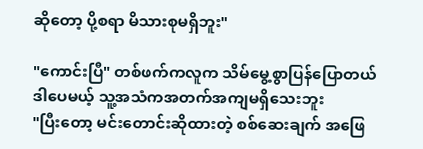ဆိုတော့ ပို့စရာ မိသားစုမရှိဘူး"

"ကောင်းပြီ" တစ်ဖက်ကလူက သိမ်မွေ့စွာပြန်ပြောတယ်
ဒါပေမယ့် သူ့အသံကအတက်အကျမရှိသေးဘူး
"ပြီးတော့ မင်းတောင်းဆိုထားတဲ့ စစ်ဆေးချက် အဖြေ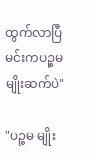ထွက်လာပြီ မင်းကပဉ္စမ မျိုးဆက်ပဲ"

"ပဉ္စမ မျိုး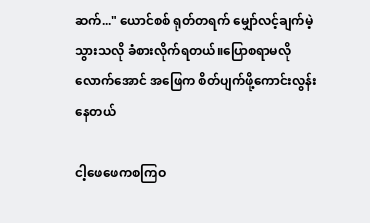ဆက်..." ယောင်စစ် ရုတ်တရက် မျှော်လင့်ချက်မဲ့သွားသလို ခံစားလိုက်ရတယ်။ပြောစရာမလိုလောက်အောင် အဖြေက စိတ်ပျက်ဖို့ကောင်းလွန်းနေတယ်

ငါ့ဖေဖေကစကြဝ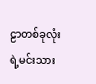ဠာတစ်ခုလုံးရဲ့မင်းသား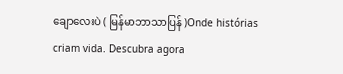ချောလေးပဲ ( မြန်မာဘာသာပြန် )Onde histórias criam vida. Descubra agora